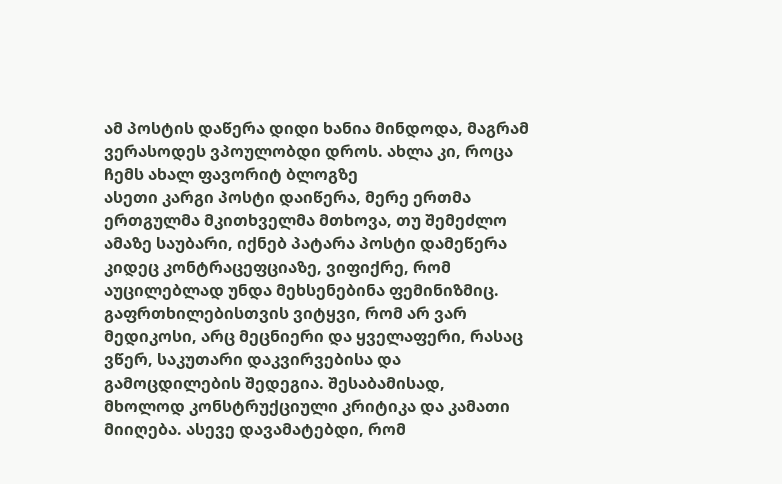ამ პოსტის დაწერა დიდი ხანია მინდოდა, მაგრამ ვერასოდეს ვპოულობდი დროს. ახლა კი, როცა ჩემს ახალ ფავორიტ ბლოგზე
ასეთი კარგი პოსტი დაიწერა, მერე ერთმა ერთგულმა მკითხველმა მთხოვა, თუ შემეძლო ამაზე საუბარი, იქნებ პატარა პოსტი დამეწერა კიდეც კონტრაცეფციაზე, ვიფიქრე, რომ აუცილებლად უნდა მეხსენებინა ფემინიზმიც.
გაფრთხილებისთვის ვიტყვი, რომ არ ვარ მედიკოსი, არც მეცნიერი და ყველაფერი, რასაც ვწერ, საკუთარი დაკვირვებისა და გამოცდილების შედეგია. შესაბამისად,
მხოლოდ კონსტრუქციული კრიტიკა და კამათი მიიღება. ასევე დავამატებდი, რომ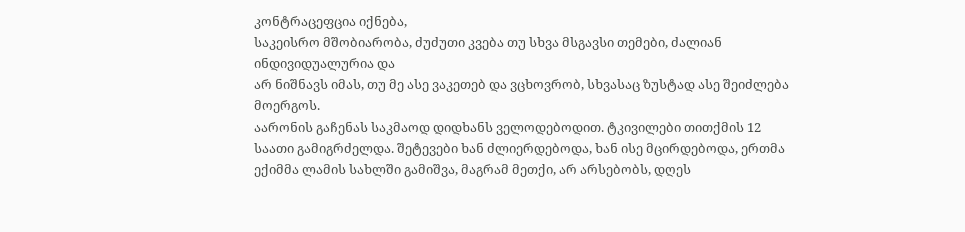კონტრაცეფცია იქნება,
საკეისრო მშობიარობა, ძუძუთი კვება თუ სხვა მსგავსი თემები, ძალიან ინდივიდუალურია და
არ ნიშნავს იმას, თუ მე ასე ვაკეთებ და ვცხოვრობ, სხვასაც ზუსტად ასე შეიძლება მოერგოს.
აარონის გაჩენას საკმაოდ დიდხანს ველოდებოდით. ტკივილები თითქმის 12 საათი გამიგრძელდა. შეტევები ხან ძლიერდებოდა, ხან ისე მცირდებოდა, ერთმა ექიმმა ლამის სახლში გამიშვა, მაგრამ მეთქი, არ არსებობს, დღეს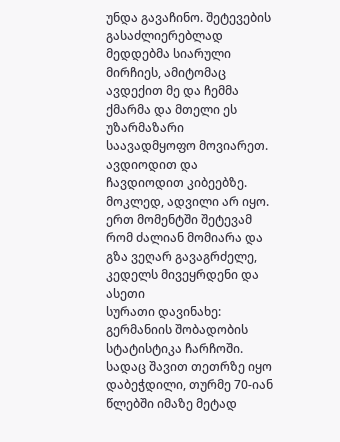უნდა გავაჩინო. შეტევების გასაძლიერებლად მედდებმა სიარული მირჩიეს, ამიტომაც ავდექით მე და ჩემმა ქმარმა და მთელი ეს უზარმაზარი საავადმყოფო მოვიარეთ. ავდიოდით და ჩავდიოდით კიბეებზე. მოკლედ, ადვილი არ იყო.
ერთ მომენტში შეტევამ რომ ძალიან მომიარა და გზა ვეღარ გავაგრძელე, კედელს მივეყრდენი და ასეთი
სურათი დავინახე: გერმანიის შობადობის სტატისტიკა ჩარჩოში. სადაც შავით თეთრზე იყო დაბეჭდილი, თურმე 70-იან წლებში იმაზე მეტად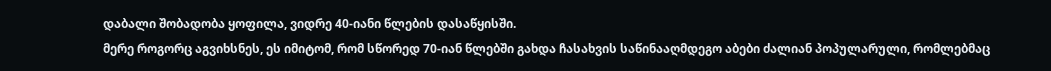დაბალი შობადობა ყოფილა, ვიდრე 40-იანი წლების დასაწყისში.
მერე როგორც აგვიხსნეს, ეს იმიტომ, რომ სწორედ 70-იან წლებში გახდა ჩასახვის საწინააღმდეგო აბები ძალიან პოპულარული, რომლებმაც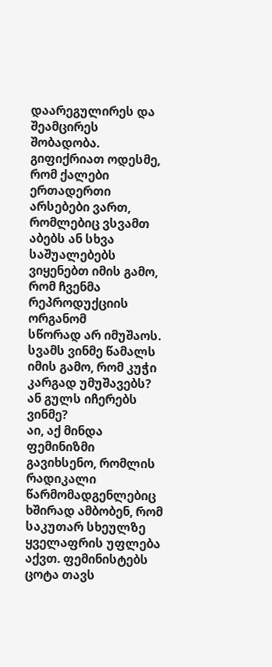დაარეგულირეს და შეამცირეს შობადობა.
გიფიქრიათ ოდესმე, რომ ქალები ერთადერთი არსებები ვართ, რომლებიც ვსვამთ აბებს ან სხვა საშუალებებს ვიყენებთ იმის გამო, რომ ჩვენმა რეპროდუქციის ორგანომ
სწორად არ იმუშაოს.
სვამს ვინმე წამალს იმის გამო, რომ კუჭი კარგად უმუშავებს? ან გულს იჩერებს ვინმე?
აი, აქ მინდა ფემინიზმი გავიხსენო, რომლის რადიკალი წარმომადგენლებიც ხშირად ამბობენ, რომ საკუთარ სხეულზე ყველაფრის უფლება აქვთ. ფემინისტებს ცოტა თავს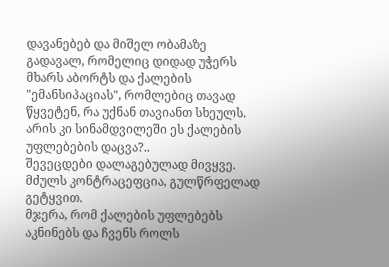დავანებებ და მიშელ ობამაზე გადავალ, რომელიც დიდად უჭერს მხარს აბორტს და ქალების "ემანსიპაციას", რომლებიც თავად წყვეტენ, რა უქნან თავიანთ სხეულს.
არის კი სინამდვილეში ეს ქალების უფლებების დაცვა?..
შევეცდები დალაგებულად მივყვე.
მძულს კონტრაცეფცია, გულწრფელად გეტყვით.
მჯერა, რომ ქალების უფლებებს აკნინებს და ჩვენს როლს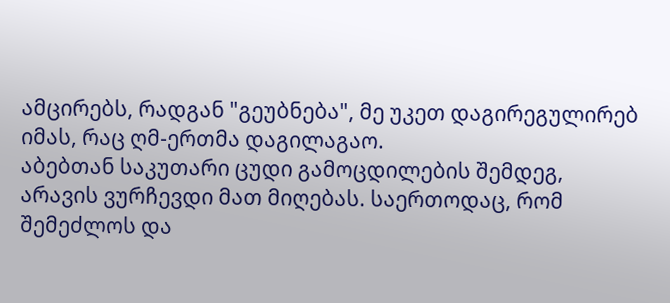ამცირებს, რადგან "გეუბნება", მე უკეთ დაგირეგულირებ იმას, რაც ღმ-ერთმა დაგილაგაო.
აბებთან საკუთარი ცუდი გამოცდილების შემდეგ, არავის ვურჩევდი მათ მიღებას. საერთოდაც, რომ შემეძლოს და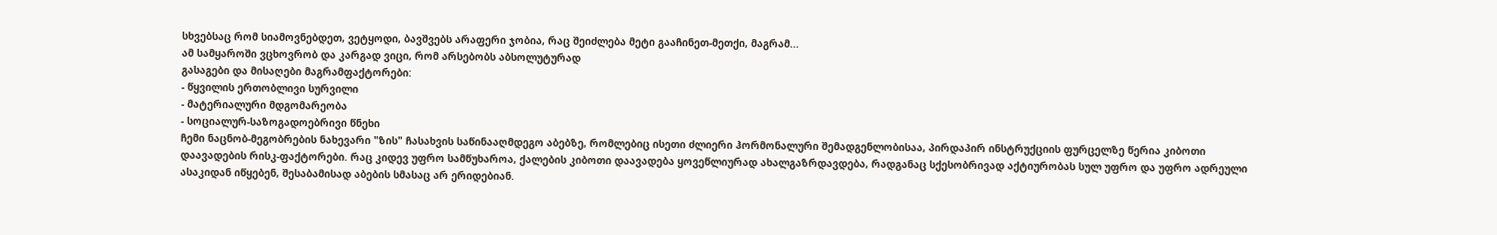სხვებსაც რომ სიამოვნებდეთ, ვეტყოდი, ბავშვებს არაფერი ჯობია, რაც შეიძლება მეტი გააჩინეთ-მეთქი, მაგრამ...
ამ სამყაროში ვცხოვრობ და კარგად ვიცი, რომ არსებობს აბსოლუტურად
გასაგები და მისაღები მაგრამფაქტორები:
- წყვილის ერთობლივი სურვილი
- მატერიალური მდგომარეობა
- სოციალურ-საზოგადოებრივი წნეხი
ჩემი ნაცნობ-მეგობრების ნახევარი "ზის" ჩასახვის საწინააღმდეგო აბებზე, რომლებიც ისეთი ძლიერი ჰორმონალური შემადგენლობისაა, პირდაპირ ინსტრუქციის ფურცელზე წერია კიბოთი დაავადების რისკ-ფაქტორები. რაც კიდევ უფრო სამწუხაროა, ქალების კიბოთი დაავადება ყოვეწლიურად ახალგაზრდავდება, რადგანაც სქესობრივად აქტიურობას სულ უფრო და უფრო ადრეული ასაკიდან იწყებენ, შესაბამისად აბების სმასაც არ ერიდებიან.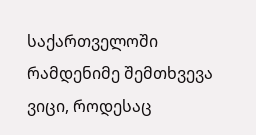საქართველოში რამდენიმე შემთხვევა ვიცი, როდესაც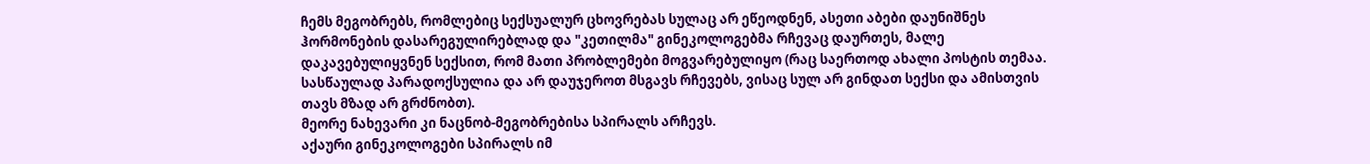ჩემს მეგობრებს, რომლებიც სექსუალურ ცხოვრებას სულაც არ ეწეოდნენ, ასეთი აბები დაუნიშნეს ჰორმონების დასარეგულირებლად და "კეთილმა" გინეკოლოგებმა რჩევაც დაურთეს, მალე დაკავებულიყვნენ სექსით, რომ მათი პრობლემები მოგვარებულიყო (რაც საერთოდ ახალი პოსტის თემაა. სასწაულად პარადოქსულია და არ დაუჯეროთ მსგავს რჩევებს, ვისაც სულ არ გინდათ სექსი და ამისთვის თავს მზად არ გრძნობთ).
მეორე ნახევარი კი ნაცნობ-მეგობრებისა სპირალს არჩევს.
აქაური გინეკოლოგები სპირალს იმ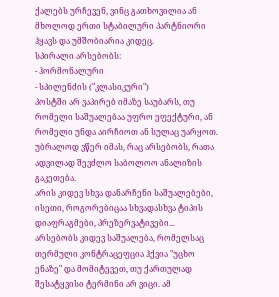ქალებს ურჩევენ, ვინც გათხოვილია ან მხოლოდ ერთი სტაბილური პარტნიორი ჰყავს და უმშობიარია კიდეც.
სპირალი არსებობს:
- ჰორმონალური
- სპილენძის ("კლასიკური")
პოსტში არ ვაპირებ იმაზე საუბარს, თუ რომელი საშუალებაა უფრო ეფექტური, ან რომელი უნდა აირჩიოთ ან სულაც უარყოთ. უბრალოდ ვწერ იმას, რაც არსებობს, რათა ადვილად შევძლო საბოლოო ანალიზის გაკეთება.
არის კიდევ სხვა დანარჩენი საშუალებები, ისეთი, როგორებიცაა სხვადასხვა ტიპის დიაფრაგმები, პრეზერვატივები...
არსებობს კიდევ საშუალება, რომელსაც თერმული კონტრაცეფცია ჰქვია "უცხო ენაზე" და მომიტევეთ, თუ ქართულად შესატყვისი ტერმინი არ ვიცი. ამ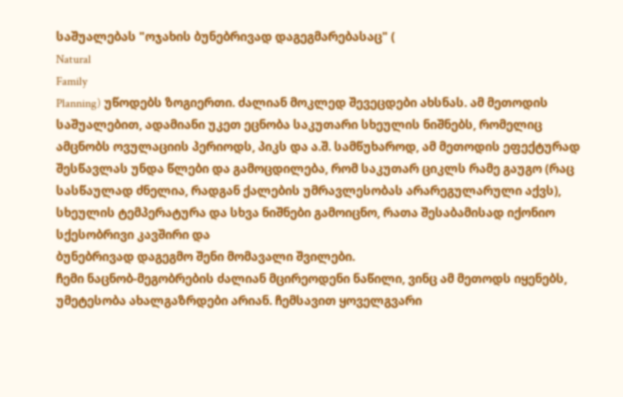საშუალებას "ოჯახის ბუნებრივად დაგეგმარებასაც" (
Natural
Family
Planning) უწოდებს ზოგიერთი. ძალიან მოკლედ შევეცდები ახსნას. ამ მეთოდის საშუალებით, ადამიანი უკეთ ეცნობა საკუთარი სხეულის ნიშნებს, რომელიც ამცნობს ოვულაციის პერიოდს, პიკს და ა.შ. სამწუხაროდ, ამ მეთოდის ეფექტურად შესწავლას უნდა წლები და გამოცდილება, რომ საკუთარ ციკლს რამე გაუგო (რაც სასწაულად ძნელია, რადგან ქალების უმრავლესობას არარეგულარული აქვს), სხეულის ტემპერატურა და სხვა ნიშნები გამოიცნო, რათა შესაბამისად იქონიო სქესობრივი კავშირი და
ბუნებრივად დაგეგმო შენი მომავალი შვილები.
ჩემი ნაცნობ-მეგობრების ძალიან მცირეოდენი ნაწილი, ვინც ამ მეთოდს იყენებს, უმეტესობა ახალგაზრდები არიან. ჩემსავით ყოველგვარი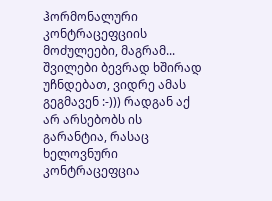ჰორმონალური კონტრაცეფციის მოძულეები, მაგრამ... შვილები ბევრად ხშირად უჩნდებათ, ვიდრე ამას გეგმავენ :-))) რადგან აქ არ არსებობს ის გარანტია, რასაც ხელოვნური კონტრაცეფცია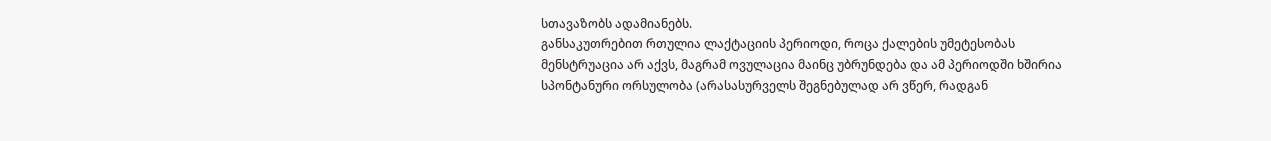სთავაზობს ადამიანებს.
განსაკუთრებით რთულია ლაქტაციის პერიოდი, როცა ქალების უმეტესობას მენსტრუაცია არ აქვს, მაგრამ ოვულაცია მაინც უბრუნდება და ამ პერიოდში ხშირია
სპონტანური ორსულობა (არასასურველს შეგნებულად არ ვწერ, რადგან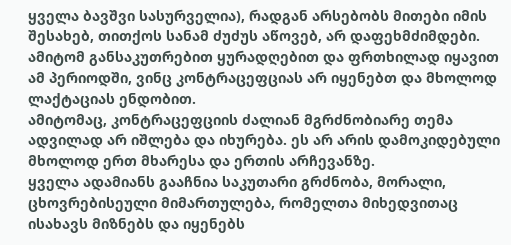ყველა ბავშვი სასურველია), რადგან არსებობს მითები იმის შესახებ, თითქოს სანამ ძუძუს აწოვებ, არ დაფეხმძიმდები.
ამიტომ განსაკუთრებით ყურადღებით და ფრთხილად იყავით ამ პერიოდში, ვინც კონტრაცეფციას არ იყენებთ და მხოლოდ ლაქტაციას ენდობით.
ამიტომაც, კონტრაცეფციის ძალიან მგრძნობიარე თემა ადვილად არ იშლება და იხურება. ეს არ არის დამოკიდებული მხოლოდ ერთ მხარესა და ერთის არჩევანზე.
ყველა ადამიანს გააჩნია საკუთარი გრძნობა, მორალი, ცხოვრებისეული მიმართულება, რომელთა მიხედვითაც ისახავს მიზნებს და იყენებს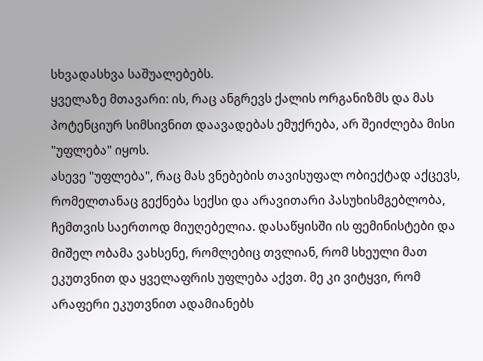სხვადასხვა საშუალებებს.
ყველაზე მთავარი: ის, რაც ანგრევს ქალის ორგანიზმს და მას პოტენციურ სიმსივნით დაავადებას ემუქრება, არ შეიძლება მისი "უფლება" იყოს.
ასევე "უფლება", რაც მას ვნებების თავისუფალ ობიექტად აქცევს, რომელთანაც გექნება სექსი და არავითარი პასუხისმგებლობა, ჩემთვის საერთოდ მიუღებელია. დასაწყისში ის ფემინისტები და მიშელ ობამა ვახსენე, რომლებიც თვლიან, რომ სხეული მათ ეკუთვნით და ყველაფრის უფლება აქვთ. მე კი ვიტყვი, რომ
არაფერი ეკუთვნით ადამიანებს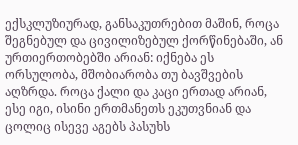ექსკლუზიურად, განსაკუთრებით მაშინ, როცა შეგნებულ და ცივილიზებულ ქორწინებაში, ან ურთიერთობებში არიან: იქნება ეს ორსულობა, მშობიარობა თუ ბავშვების აღზრდა. როცა ქალი და კაცი ერთად არიან, ესე იგი, ისინი ერთმანეთს ეკუთვნიან და ცოლიც ისევე აგებს პასუხს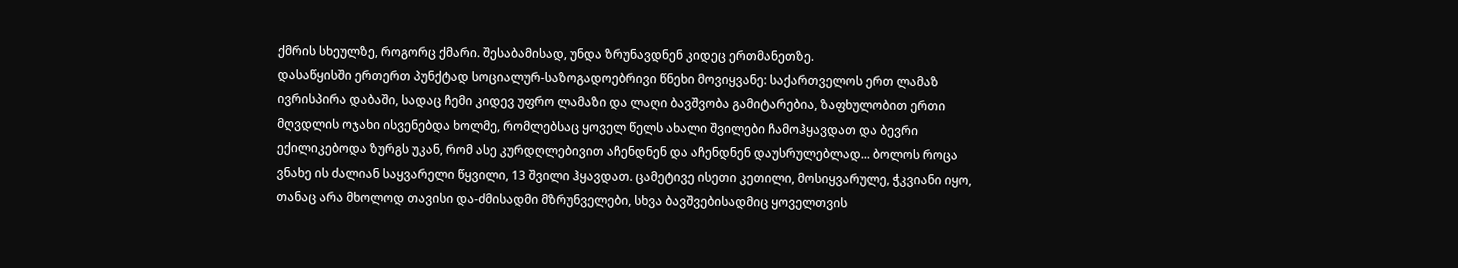ქმრის სხეულზე, როგორც ქმარი. შესაბამისად, უნდა ზრუნავდნენ კიდეც ერთმანეთზე.
დასაწყისში ერთერთ პუნქტად სოციალურ-საზოგადოებრივი წნეხი მოვიყვანე: საქართველოს ერთ ლამაზ ივრისპირა დაბაში, სადაც ჩემი კიდევ უფრო ლამაზი და ლაღი ბავშვობა გამიტარებია, ზაფხულობით ერთი მღვდლის ოჯახი ისვენებდა ხოლმე, რომლებსაც ყოველ წელს ახალი შვილები ჩამოჰყავდათ და ბევრი ექილიკებოდა ზურგს უკან, რომ ასე კურდღლებივით აჩენდნენ და აჩენდნენ დაუსრულებლად... ბოლოს როცა ვნახე ის ძალიან საყვარელი წყვილი, 13 შვილი ჰყავდათ. ცამეტივე ისეთი კეთილი, მოსიყვარულე, ჭკვიანი იყო, თანაც არა მხოლოდ თავისი და-ძმისადმი მზრუნველები, სხვა ბავშვებისადმიც ყოველთვის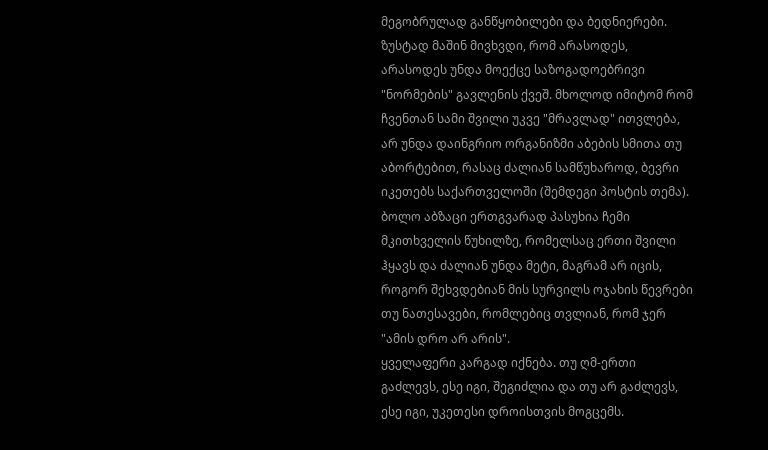მეგობრულად განწყობილები და ბედნიერები. ზუსტად მაშინ მივხვდი, რომ არასოდეს, არასოდეს უნდა მოექცე საზოგადოებრივი "ნორმების" გავლენის ქვეშ. მხოლოდ იმიტომ რომ ჩვენთან სამი შვილი უკვე "მრავლად" ითვლება, არ უნდა დაინგრიო ორგანიზმი აბების სმითა თუ აბორტებით, რასაც ძალიან სამწუხაროდ, ბევრი იკეთებს საქართველოში (შემდეგი პოსტის თემა).
ბოლო აბზაცი ერთგვარად პასუხია ჩემი მკითხველის წუხილზე, რომელსაც ერთი შვილი ჰყავს და ძალიან უნდა მეტი, მაგრამ არ იცის, როგორ შეხვდებიან მის სურვილს ოჯახის წევრები თუ ნათესავები, რომლებიც თვლიან, რომ ჯერ "ამის დრო არ არის".
ყველაფერი კარგად იქნება. თუ ღმ-ერთი გაძლევს, ესე იგი, შეგიძლია და თუ არ გაძლევს, ესე იგი, უკეთესი დროისთვის მოგცემს.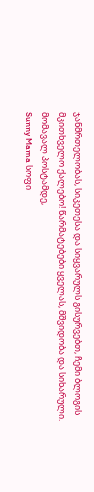ჯანმრთელობას, სიკეთესა და სიყვარულს გისურვებთ, ჩემი ბლოგის მკითხველო ქალებო! წარმატებები ყველას, მშვიდობა და სიხარული.
მომავალ პოსტამდე,
Sunny Mama სოფი